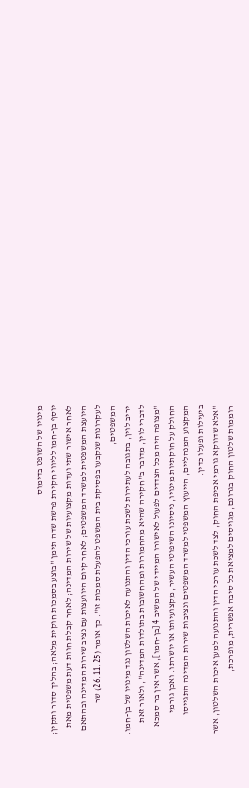מינויו של השופט בדימוס
יוסף בן-חמו לליווי חקירת פרשת שדה תימן "בוצע בסמכות חוקית מלאה; בהליך סדור ותקין; לאחר אישור שתי ועדות מקצועיות של שירות המדינה; לאחר קבלת חוות דעת משפטית מאת היועצת המשפטית למשרד המשפטים; לאחר קיום היוועצות עם נציב שירות המדינה ובהתאם לעקרונות שנקבעו בפסיקת בית המשפט להפעלת סמכות זו". כך אומר (26.11.25) שר המשפטים,
יריב לוין, בתגובה לעתירות לשכת עורכי הדין והתנועה לאיכות השלטון נגד מינויו של בן-חמו.
לדברי לוין, מדובר ב"חקירה שהיא מהחמורות ומהחשובות בתולדות המדינה", ולאור זאת "מצופה היה מכל הצדדים לפעול לאישורו המיידי של המשיב 4 [בן-חמו], אשר אין בר סמכא החולק על חוקתיות מינויו, ניסיונו השיפוטי העשיר, מקצועיותו או יושרתו. ואכן גורמי המקצוע המנהליים, הייעוץ המשפטי למשרד המשפטים ונציבות שירות המדינה התגייסו ביעילות ופעלו כדין.
"אלא שדווקא גורמי אכיפת החוק, לצד לשכת עורכי הדין והתנועה למען איכות השלטון, אשר רוממות שלטון החוק בגרונם, מגויסים למציאת כל סיבה אפשרית, מופרכת,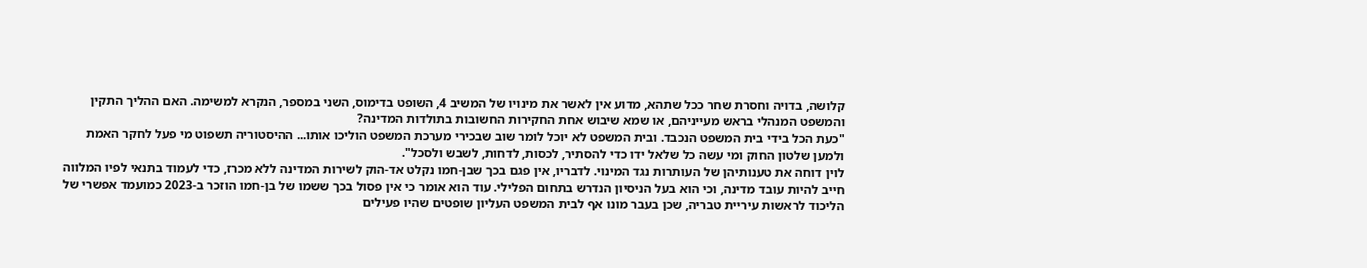קלושה, בדויה וחסרת שחר ככל שתהא, מדוע אין לאשר את מינויו של המשיב 4, השופט בדימוס, השני במספר, הנקרא למשימה. האם ההליך התקין והמשפט המנהלי בראש מעייניהם, או שמא שיבוש אחת החקירות החשובות בתולדות המדינה?
"כעת הכל בידי בית המשפט הנכבד. ובית המשפט לא יוכל לומר שוב שבכירי מערכת המשפט הוליכו אותו... ההיסטוריה תשפוט מי פעל לחקר האמת ולמען שלטון החוק ומי עשה כל שלאל ידו כדי להסתיר, לכסות, לדחות, לשבש ולסכל".
לוין דוחה את טענותיהן של העותרות נגד המינוי. לדבריו, אין פגם בכך שבן-חמו נקלט אד-הוק לשירות המדינה ללא מכרז, כדי לעמוד בתנאי לפיו המלווה חייב להיות עובד מדינה, וכי הוא בעל הניסיון הנדרש בתחום הפלילי. עוד הוא אומר כי אין פסול בכך ששמו של בן-חמו הוזכר ב-2023 כמועמד אפשרי של הליכוד לראשות עיריית טבריה, שכן בעבר מונו אף לבית המשפט העליון שופטים שהיו פעילים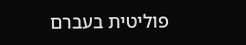פוליטית בעברם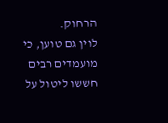הרחוק.
לוין גם טוען, כי מועמדים רבים חששו ליטול על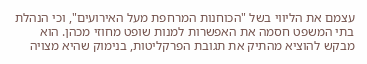עצמם את הליווי בשל "הכוחנות המרחפת מעל האירועים", וכי הנהלת בתי המשפט חסמה את האפשרות למנות שופט מחוזי מכהן. הוא מבקש להוציא מהתיק את תגובת הפרקליטות, בנימוק שהיא מצויה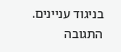בניגוד עניינים. התגובה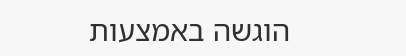הוגשה באמצעות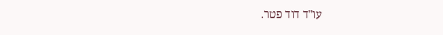עו"ד דוד פטר.